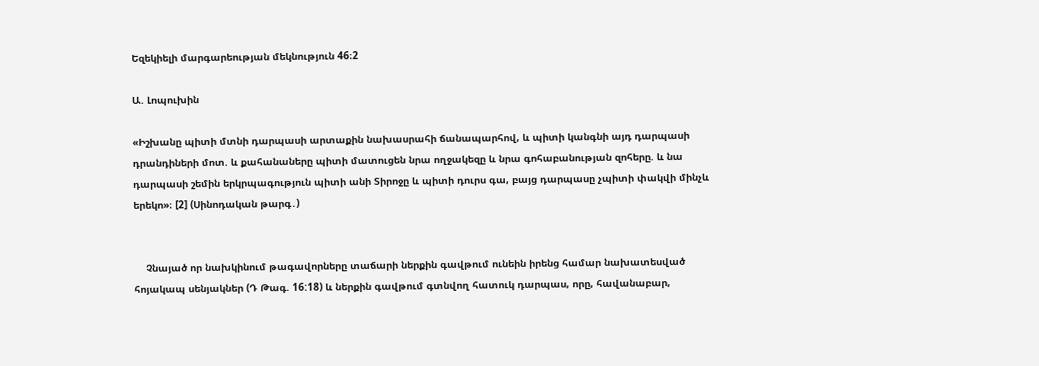Եզեկիելի մարգարեության մեկնություն 46։2

Ա. Լոպուխին

«Իշխանը պիտի մտնի դարպասի արտաքին նախասրահի ճանապարհով, և պիտի կանգնի այդ դարպասի դրանդիների մոտ. և քահանաները պիտի մատուցեն նրա ողջակեզը և նրա գոհաբանության զոհերը. և նա դարպասի շեմին երկրպագություն պիտի անի Տիրոջը և պիտի դուրս գա, բայց դարպասը չպիտի փակվի մինչև երեկո»։ [2] (Սինոդական թարգ․)


    Չնայած որ նախկինում թագավորները տաճարի ներքին գավթում ունեին իրենց համար նախատեսված հոյակապ սենյակներ (Դ Թագ. 16:18) և ներքին գավթում գտնվող հատուկ դարպաս, որը, հավանաբար,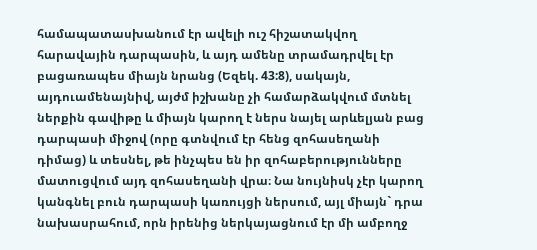համապատասխանում էր ավելի ուշ հիշատակվող հարավային դարպասին, և այդ ամենը տրամադրվել էր բացառապես միայն նրանց (Եզեկ. 43:8), սակայն, այդուամենայնիվ, այժմ իշխանը չի համարձակվում մտնել ներքին գավիթը և միայն կարող է ներս նայել արևելյան բաց դարպասի միջով (որը գտնվում էր հենց զոհասեղանի դիմաց) և տեսնել, թե ինչպես են իր զոհաբերությունները մատուցվում այդ զոհասեղանի վրա։ Նա նույնիսկ չէր կարող կանգնել բուն դարպասի կառույցի ներսում, այլ միայն` դրա նախասրահում, որն իրենից ներկայացնում էր մի ամբողջ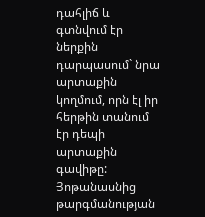դահլիճ և գտնվում էր ներքին դարպասում` նրա արտաքին կողմում, որն էլ իր հերթին տանում էր դեպի արտաքին գավիթը: Յոթանասնից թարգմանության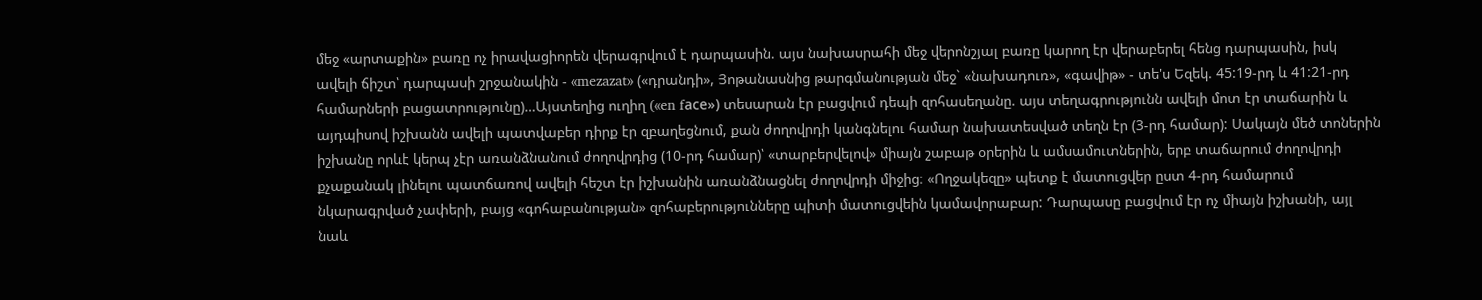մեջ «արտաքին» բառը ոչ իրավացիորեն վերագրվում է դարպասին. այս նախասրահի մեջ վերոնշյալ բառը կարող էր վերաբերել հենց դարպասին, իսկ ավելի ճիշտ՝ դարպասի շրջանակին - «mezazat» («դրանդի», Յոթանասնից թարգմանության մեջ` «նախադուռ», «գավիթ» - տե'ս Եզեկ. 45:19-րդ և 41:21-րդ համարների բացատրությունը)…Այստեղից ուղիղ («en fасе») տեսարան էր բացվում դեպի զոհասեղանը. այս տեղագրությունն ավելի մոտ էր տաճարին և այդպիսով իշխանն ավելի պատվաբեր դիրք էր զբաղեցնում, քան ժողովրդի կանգնելու համար նախատեսված տեղն էր (3-րդ համար): Սակայն մեծ տոներին իշխանը որևէ կերպ չէր առանձնանում ժողովրդից (10-րդ համար)՝ «տարբերվելով» միայն շաբաթ օրերին և ամսամուտներին, երբ տաճարում ժողովրդի քչաքանակ լինելու պատճառով ավելի հեշտ էր իշխանին առանձնացնել ժողովրդի միջից։ «Ողջակեզը» պետք է մատուցվեր ըստ 4-րդ համարում նկարագրված չափերի, բայց «գոհաբանության» զոհաբերությունները պիտի մատուցվեին կամավորաբար: Դարպասը բացվում էր ոչ միայն իշխանի, այլ նաև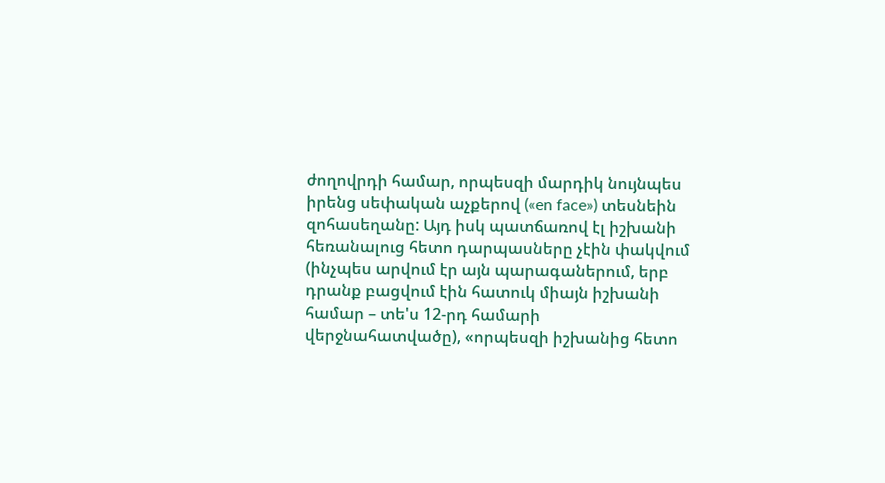ժողովրդի համար, որպեսզի մարդիկ նույնպես իրենց սեփական աչքերով («en face») տեսնեին զոհասեղանը: Այդ իսկ պատճառով էլ իշխանի հեռանալուց հետո դարպասները չէին փակվում (ինչպես արվում էր այն պարագաներում, երբ դրանք բացվում էին հատուկ միայն իշխանի համար – տե'ս 12-րդ համարի վերջնահատվածը), «որպեսզի իշխանից հետո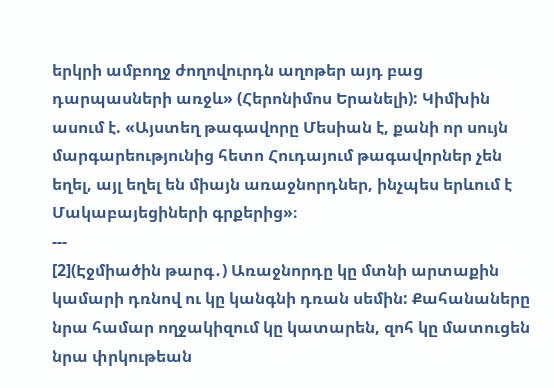երկրի ամբողջ ժողովուրդն աղոթեր այդ բաց դարպասների առջև» (Հերոնիմոս Երանելի): Կիմխին ասում է. «Այստեղ թագավորը Մեսիան է, քանի որ սույն մարգարեությունից հետո Հուդայում թագավորներ չեն եղել, այլ եղել են միայն առաջնորդներ, ինչպես երևում է Մակաբայեցիների գրքերից»։
---
[2](Էջմիածին թարգ․) Առաջնորդը կը մտնի արտաքին կամարի դռնով ու կը կանգնի դռան սեմին: Քահանաները նրա համար ողջակիզում կը կատարեն, զոհ կը մատուցեն նրա փրկութեան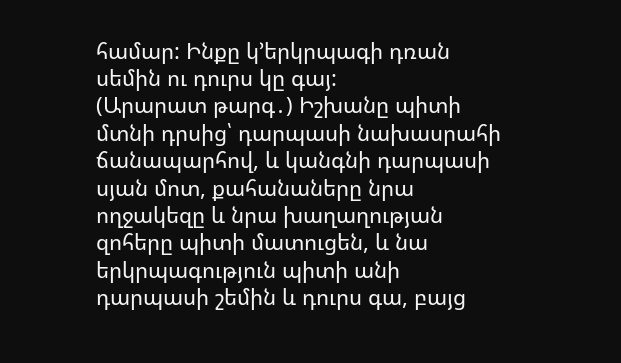համար: Ինքը կ՚երկրպագի դռան սեմին ու դուրս կը գայ:
(Արարատ թարգ․) Իշխանը պիտի մտնի դրսից՝ դարպասի նախասրահի ճանապարհով, և կանգնի դարպասի սյան մոտ, քահանաները նրա ողջակեզը և նրա խաղաղության զոհերը պիտի մատուցեն, և նա երկրպագություն պիտի անի դարպասի շեմին և դուրս գա, բայց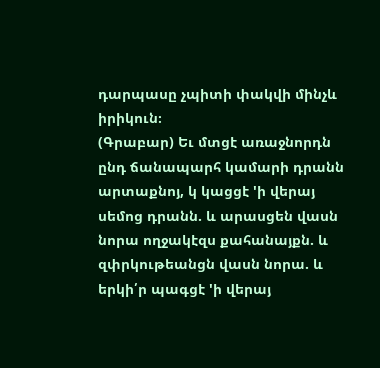դարպասը չպիտի փակվի մինչև իրիկուն։
(Գրաբար) Եւ մտցէ առաջնորդն ընդ ճանապարհ կամարի դրանն արտաքնոյ, կ կացցէ 'ի վերայ սեմոց դրանն. և արասցեն վասն նորա ողջակէզս քահանայքն. և զփրկութեանցն վասն նորա. և երկի՛ր պագցէ 'ի վերայ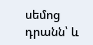սեմոց դրանն՝ և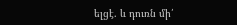ելցէ. և դուռն մի՛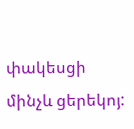փակեսցի մինչև ցերեկոյ: